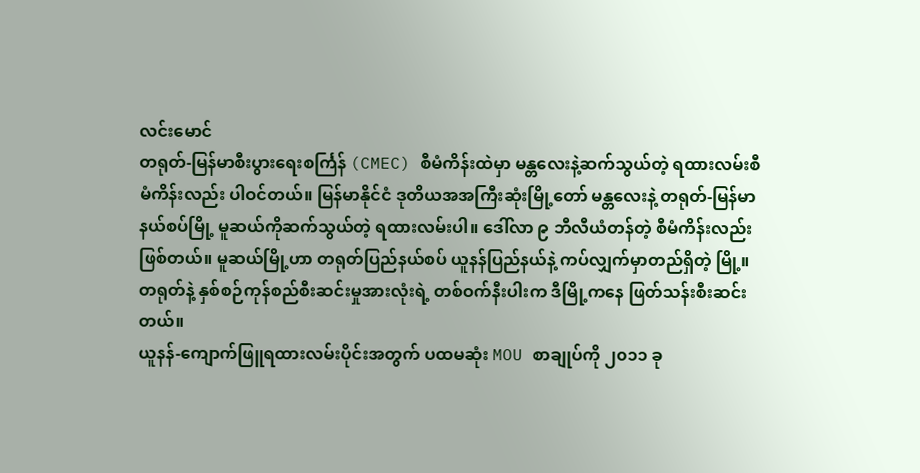လင်းမောင်
တရုတ်-မြန်မာစီးပွားရေးစင်္ကြန် (CMEC) စီမံကိန်းထဲမှာ မန္တလေးနဲ့ဆက်သွယ်တဲ့ ရထားလမ်းစီမံကိန်းလည်း ပါဝင်တယ်။ မြန်မာနိုင်ငံ ဒုတိယအအကြီးဆုံးမြို့တော် မန္တလေးနဲ့ တရုတ်-မြန်မာ နယ်စပ်မြို့ မူဆယ်ကိုဆက်သွယ်တဲ့ ရထားလမ်းပါ။ ဒေါ်လာ ၉ ဘီလီယံတန်တဲ့ စီမံကိန်းလည်းဖြစ်တယ်။ မူဆယ်မြို့ဟာ တရုတ်ပြည်နယ်စပ် ယူနန်ပြည်နယ်နဲ့ ကပ်လျှက်မှာတည်ရှိတဲ့ မြို့။ တရုတ်နဲ့ နှစ်စဉ်ကုန်စည်စီးဆင်းမှုအားလုံးရဲ့ တစ်ဝက်နီးပါးက ဒီမြို့ကနေ ဖြတ်သန်းစီးဆင်းတယ်။
ယူနန်-ကျောက်ဖြူရထားလမ်းပိုင်းအတွက် ပထမဆုံး MOU စာချုပ်ကို ၂၀၁၁ ခု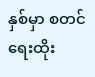နှစ်မှာ စတင်ရေးထိုး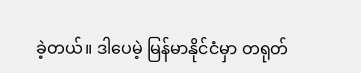ခဲ့တယ်။ ဒါပေမဲ့ မြန်မာနိုင်ငံမှာ တရုတ်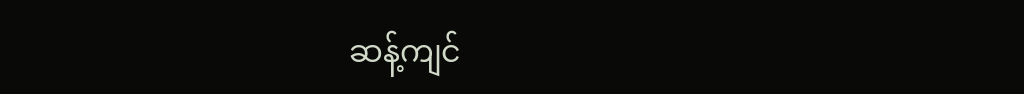ဆန့်ကျင်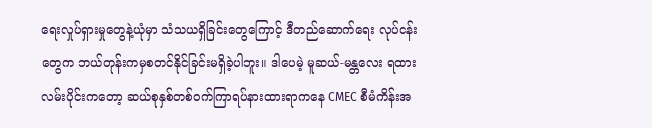ရေးလှုပ်ရှားမှုတွေနဲ့ယုံမှာ သံသယရှိခြင်းတွေကြောင့် ဒီတည်ဆောက်ရေး လုပ်ငန်းတွေက ဘယ်တုန်းကမှစတင်နိုင်ခြင်းမရှိခဲ့ပါဘူး။ ဒါပေမဲ့ မူဆယ်-မန္တလေး ရထားလမ်းပိုင်းကတော့ ဆယ်စုနှစ်တစ်ဝက်ကြာရပ်နားထားရာကနေ CMEC စီမံကိန်းအ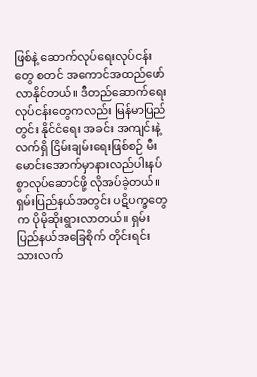ဖြစ်နဲ့ ဆောက်လုပ်ရေးလုပ်ငန်းတွေ စတင် အကောင်အထည်ဖော်လာနိုင်တယ်။ ဒီတည်ဆောက်ရေးလုပ်ငန်းတွေကလည်း မြန်မာပြည်တွင်း နိုင်ငံရေး အခင်း အကျင်းနဲ့ လက်ရှိ ငြိမ်းချမ်းရေးဖြစ်စဉ် မီးမောင်းအောက်မှာနားလည်ပါးနပ်စွာလုပ်ဆောင်ဖို့ လိုအပ်ခဲ့တယ်။ ရှမ်းပြည်နယ်အတွင်း ပဋိပက္ခတွေက ပိုမိုဆိုးရွားလာတယ်။ ရှမ်းပြည်နယ်အခြေစိုက် တိုင်းရင်းသားလက်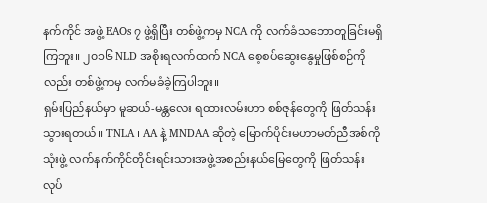နက်ကိုင် အဖွဲ့ EAOs ၇ ဖွဲ့ရှိပြီး တစ်ဖွဲ့ကမှ NCA ကို လက်ခံသဘောတူခြင်းမရှိကြဘူး။ ၂၀၁၆ NLD အစိုးရလက်ထက် NCA စေ့စပ်ဆွေးနွေမှုဖြစ်စဉ်ကိုလည်း တစ်ဖွဲ့ကမှ လက်မခံခဲ့ကြပါဘူး။
ရှမ်းပြည်နယ်မှာ မူဆယ်-မန္တလေး ရထားလမ်းဟာ စစ်ဇုန်တွေကို ဖြတ်သန်းသွားရတယ်။ TNLA ၊ AA နဲ့ MNDAA ဆိုတဲ့ မြောက်ပိုင်းမဟာမတ်ညီအစ်ကို သုံးဖွဲ့ လက်နက်ကိုင်တိုင်းရင်းသားအဖွဲ့အစည်းနယ်မြေတွေကို ဖြတ်သန်း လုပ်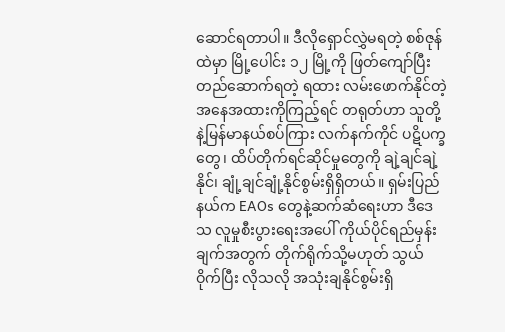ဆောင်ရတာပါ။ ဒီလိုရှောင်လွှဲမရတဲ့ စစ်ဇုန်ထဲမှာ မြို့ပေါင်း ၁၂ မြို့ကို ဖြတ်ကျော်ပြီးတည်ဆောက်ရတဲ့ ရထား လမ်းဖောက်နိုင်တဲ့အနေအထားကိုကြည့်ရင် တရုတ်ဟာ သူတို့နဲ့မြန်မာနယ်စပ်ကြား လက်နက်ကိုင် ပဋိပက္ခတွေ၊ ထိပ်တိုက်ရင်ဆိုင်မှုတွေကို ချဲ့ချင်ချဲ့နိုင်၊ ချုံ့ချင်ချုံ့နိုင်စွမ်းရှိရှိတယ်။ ရှမ်းပြည်နယ်က EAOs တွေနဲ့ဆက်ဆံရေးဟာ ဒီဒေသ လူမှုစီးပွားရေးအပေါ် ကိုယ်ပိုင်ရည်မှန်းချက်အတွက် တိုက်ရိုက်သို့မဟုတ် သွယ်ဝိုက်ပြီး လိုသလို အသုံးချနိုင်စွမ်းရှိ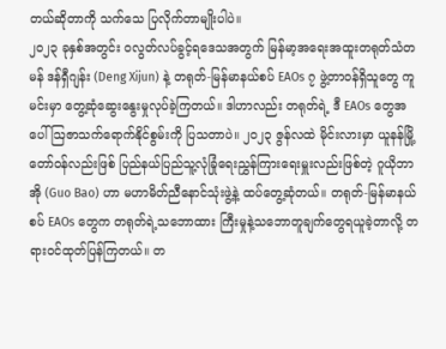တယ်ဆိုတာကို သက်သေ ပြလိုက်တာမျိုးပါပဲ။
၂၀၂၃ ခုနှစ်အတွင်း ၀လွတ်လပ်ခွင့်ရဒေသအတွက် မြန်မာ့အရေးအထူးတရုတ်သံတမန် ဒန်ရှီဂျန်း (Deng Xijun) နဲ့ တရုတ်-မြန်မာနယ်စပ် EAOs ၇ ဖွဲ့တာဝန်ရှိသူတွေ ကူမင်းမှာ တွေ့ဆုံဆွေးနွေးမှုလုပ်ခဲ့ကြတယ်။ ဒါဟာလည်း တရုတ်ရဲ့ ဒီ EAOs တွေအပေါ် ဩဇာသက်ရောက်နိုင်စွမ်းကို ပြသတာပဲ။ ၂၀၂၃ ဇွန်လထဲ မိုင်းလားမှာ ယူနန်မြို့တော်ဝန်လည်းဖြစ် ပြည်နယ်ပြည်သူ့လုံခြုံရေးညွှန်ကြားရေးမှူးလည်းဖြစ်တဲ့ ဂူယိုဘာအို (Guo Bao) ဟာ မဟာမိတ်ညီနောင်သုံးဖွဲ့နဲ့ ထပ်တွေ့ဆုံတယ်။ တရုတ်-မြန်မာနယ်စပ် EAOs တွေက တရုတ်ရဲ့သဘောထား ကြီးမှုနဲ့သဘောတူချက်တွေရယူခဲ့တာလို့ တရားဝင်ထုတ်ပြန်ကြတယ်။ တ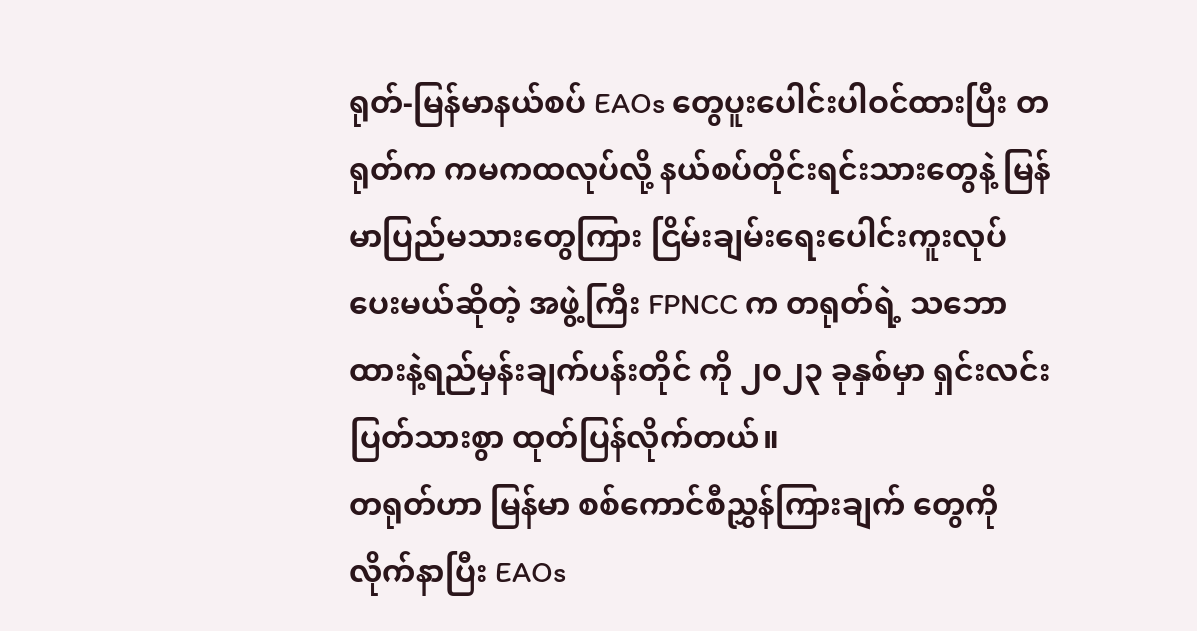ရုတ်-မြန်မာနယ်စပ် EAOs တွေပူးပေါင်းပါဝင်ထားပြီး တရုတ်က ကမကထလုပ်လို့ နယ်စပ်တိုင်းရင်းသားတွေနဲ့ မြန်မာပြည်မသားတွေကြား ငြိမ်းချမ်းရေးပေါင်းကူးလုပ်ပေးမယ်ဆိုတဲ့ အဖွဲ့ကြီး FPNCC က တရုတ်ရဲ့ သဘောထားနဲ့ရည်မှန်းချက်ပန်းတိုင် ကို ၂၀၂၃ ခုနှစ်မှာ ရှင်းလင်းပြတ်သားစွာ ထုတ်ပြန်လိုက်တယ်။
တရုတ်ဟာ မြန်မာ စစ်ကောင်စီညွှန်ကြားချက် တွေကို လိုက်နာပြီး EAOs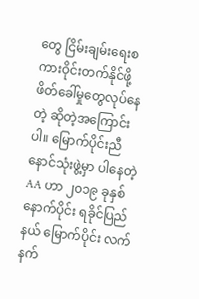တွေ ငြိမ်းချမ်းရေးစကားဝိုင်းတက်နိုင်ဖို့ ဖိတ်ခေါ်မှုတွေလုပ်နေတဲ့ ဆိုတဲ့အကြောင်းပါ။ မြောက်ပိုင်းညီနောင်သုံးဖွဲ့မှာ ပါနေတဲ့ AA ဟာ ၂၀၁၉ ခုနှစ်နောက်ပိုင်း ရခိုင်ပြည်နယ် မြောက်ပိုင်း လက်နက်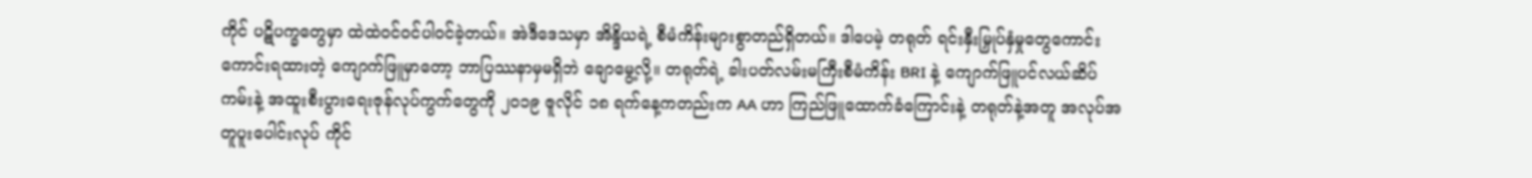ကိုင် ပဋိပက္ခတွေမှာ ထဲထဲဝင်ဝင်ပါဝင်ခဲ့တယ်။ အဲဒီဒေသမှာ အိန္ဒိယရဲ့ စီမံကိန်းများစွာတည်ရှိတယ်။ ဒါပေမဲ့ တရုတ် ရင်းနှီးမြှုပ်နှံမှုတွေကောင်းကောင်းရထားတဲ့ ကျောက်ဖြူမှာတော့ ဘာပြဿနာမှမရှိဘဲ ချောမွေ့လို့။ တရုတ်ရဲ့ ခါးပတ်လမ်းမကြီးစီမံကိန်း BRI နဲ့ ကျောက်ဖြူပင်လယ်ဆိပ်ကမ်းနဲ့ အထူးစီးပွားရေးဇုန်လုပ်ကွက်တွေကို ၂၀၁၉ ဇူလိုင် ၁၈ ရက်နေ့ကတည်းက AA ဟာ ကြည်ဖြူထောက်ခံကြောင်းနဲ့ တရုတ်နဲ့အတူ အလုပ်အတူပူးပေါင်းလုပ် ကိုင်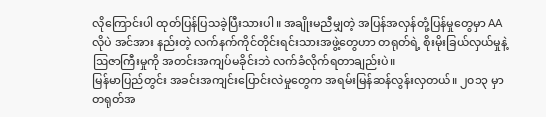လိုကြောင်းပါ ထုတ်ပြန်ပြသခဲ့ပြီးသားပါ။ အချိုးမညီမျှတဲ့ အပြန်အလှန်တုံ့ပြန်မှုတွေမှာ AA လိုပဲ အင်အား နည်းတဲ့ လက်နက်ကိုင်တိုင်းရင်းသားအဖွဲ့တွေဟာ တရုတ်ရဲ့ စိုးမိုးခြယ်လှယ်မှုနဲ့ ဩဇာကြီးမှုကို အတင်းအကျပ်မခိုင်းဘဲ လက်ခံလိုက်ရတာချည်းပဲ။
မြန်မာပြည်တွင်း အခင်းအကျင်းပြောင်းလဲမှုတွေက အရမ်းမြန်ဆန်လွန်းလှတယ်။ ၂၀၁၃ မှာ တရုတ်အ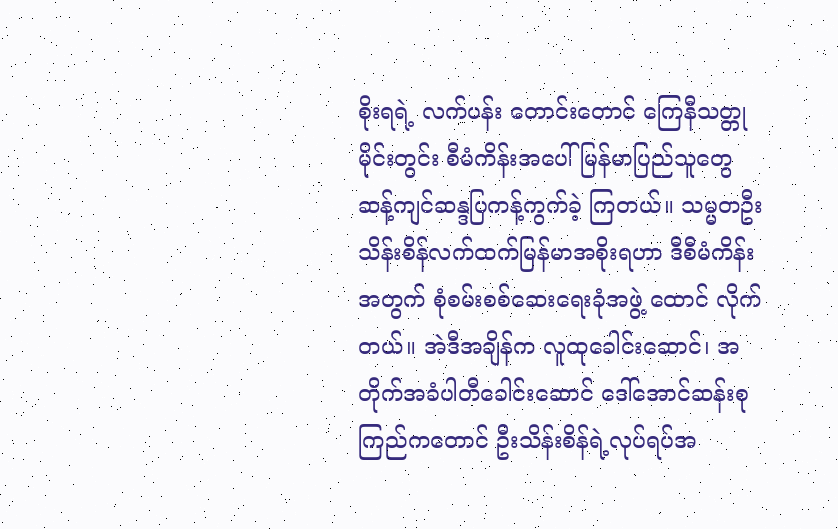စိုးရရဲ့ လက်ပန်း တောင်းတောင် ကြေနီသတ္တုမိုင်းတွင်း စီမံကိန်းအပေါ် မြန်မာပြည်သူတွေ ဆန့်ကျင်ဆန္ဒပြကန့်ကွက်ခဲ့ ကြတယ်။ သမ္မတဦးသိန်းစိန်လက်ထက်မြန်မာအစိုးရဟာ ဒီစီမံကိန်းအတွက် စုံစမ်းစစ်ဆေးရေးခုံအဖွဲ့ ထောင် လိုက်တယ်။ အဲဒီအချိန်က လူထုခေါင်းဆောင်၊ အတိုက်အခံပါတီခေါင်းဆောင် ဒေါ်အောင်ဆန်းစုကြည်ကတောင် ဦးသိန်းစိန်ရဲ့လုပ်ရပ်အ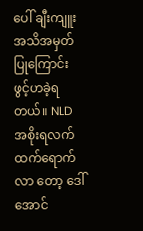ပေါ် ချီးကျူးအသိအမှတ်ပြုကြောင်း ဖွင့်ဟခဲ့ရတယ်။ NLD အစိုးရလက်ထက်ရောက်လာ တော့ ဒေါ်အောင်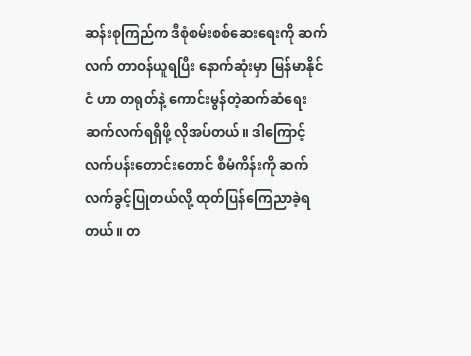ဆန်းစုကြည်က ဒီစုံစမ်းစစ်ဆေးရေးကို ဆက်လက် တာဝန်ယူရပြီး နောက်ဆုံးမှာ မြန်မာနိုင်ငံ ဟာ တရုတ်နဲ့ ကောင်းမွန်တဲ့ဆက်ဆံရေးဆက်လက်ရရှိဖို့ လိုအပ်တယ်။ ဒါကြောင့် လက်ပန်းတောင်းတောင် စီမံကိန်းကို ဆက်လက်ခွင့်ပြုတယ်လို့ ထုတ်ပြန်ကြေညာခဲ့ရတယ်။ တ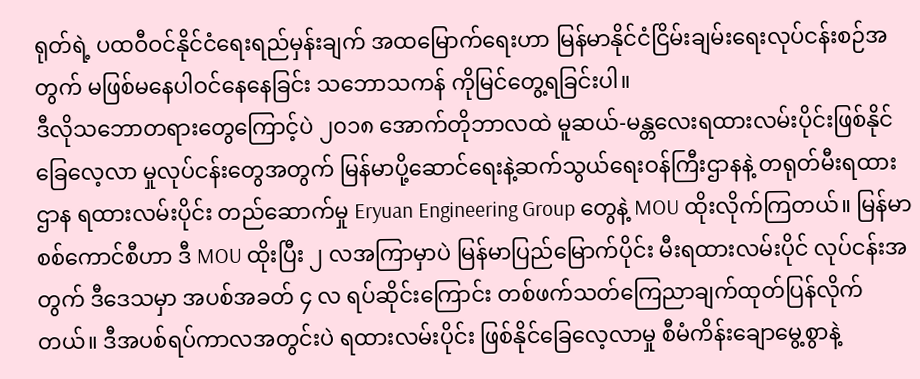ရုတ်ရဲ့ ပထဝီဝင်နိုင်ငံရေးရည်မှန်းချက် အထမြောက်ရေးဟာ မြန်မာနိုင်ငံငြိမ်းချမ်းရေးလုပ်ငန်းစဉ်အတွက် မဖြစ်မနေပါဝင်နေနေခြင်း သဘောသကန် ကိုမြင်တွေ့ရခြင်းပါ။
ဒီလိုသဘောတရားတွေကြောင့်ပဲ ၂၀၁၈ အောက်တိုဘာလထဲ မူဆယ်-မန္တလေးရထားလမ်းပိုင်းဖြစ်နိုင်ခြေလေ့လာ မှုလုပ်ငန်းတွေအတွက် မြန်မာပို့ဆောင်ရေးနဲ့ဆက်သွယ်ရေးဝန်ကြီးဌာနနဲ့ တရုတ်မီးရထားဌာန ရထားလမ်းပိုင်း တည်ဆောက်မှု Eryuan Engineering Group တွေနဲ့ MOU ထိုးလိုက်ကြတယ်။ မြန်မာ စစ်ကောင်စီဟာ ဒီ MOU ထိုးပြီး ၂ လအကြာမှာပဲ မြန်မာပြည်မြောက်ပိုင်း မီးရထားလမ်းပိုင် လုပ်ငန်းအတွက် ဒီဒေသမှာ အပစ်အခတ် ၄ လ ရပ်ဆိုင်းကြောင်း တစ်ဖက်သတ်ကြေညာချက်ထုတ်ပြန်လိုက်တယ်။ ဒီအပစ်ရပ်ကာလအတွင်းပဲ ရထားလမ်းပိုင်း ဖြစ်နိုင်ခြေလေ့လာမှု စီမံကိန်းချောမွေ့စွာနဲ့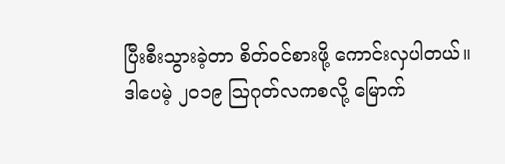ပြီးစီးသွားခဲ့တာ စိတ်ဝင်စားဖို့ ကောင်းလှပါတယ်။ ဒါပေမဲ့ ၂၀၁၉ ဩဂုတ်လကစလို့ မြောက်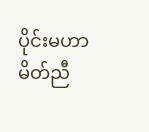ပိုင်းမဟာမိတ်ညီ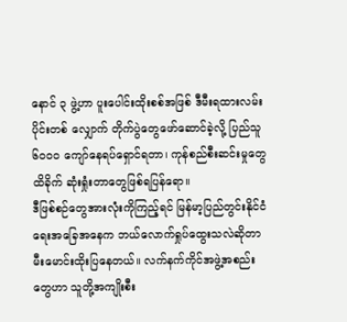နောင် ၃ ဖွဲ့ဟာ ပူးပေါင်းထိုးစစ်အဖြစ် ဒီမီးရထားလမ်းပိုင်းတစ် လျှောက် တိုက်ပွဲတွေဖော်ဆောင်ခဲ့လို့ ပြည်သူ ၆၀၀၀ ကျော်နေရပ်ရှောင်ရတာ၊ ကုန်စည်စီးဆင်းမှုတွေ ထိခိုက် ဆုံးရှုံးတာတွေဖြစ်ရပြန်ရော။
ဒီဖြစ်စဉ်တွေအားလုံးကိုကြည့်ရင် မြန်မာ့ပြည်တွင်းနိုင်ငံရေးအခြေအနေက ဘယ်လောက်ရှုပ်ထွေးသလဲဆိုတာ မီးမောင်းထိုးပြနေတယ်။ လက်နက်ကိုင်အဖွဲ့အစည်းတွေဟာ သူတို့အကျိုးစီး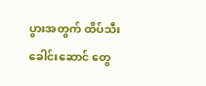ပွားအတွက် ထိပ်သီးခေါင်းဆောင် တွေ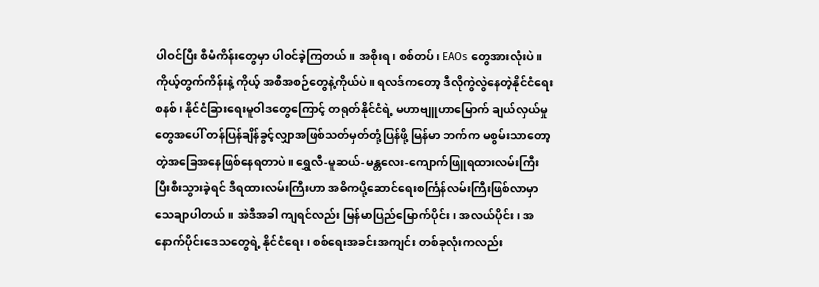ပါဝင်ပြီး စီမံကိန်းတွေမှာ ပါဝင်ခဲ့ကြတယ်။ အစိုးရ၊ စစ်တပ်၊ EAOs တွေအားလုံးပဲ။ ကိုယ့်တွက်ကိန်းနဲ့ ကိုယ့် အစီအစဉ်တွေနဲ့ကိုယ်ပဲ။ ရလဒ်ကတော့ ဒီလိုကွဲလွဲနေတဲ့နိုင်ငံရေးစနစ်၊ နိုင်ငံခြားရေးမူဝါဒတွေကြောင့် တရုတ်နိုင်ငံရဲ့ မဟာဗျူဟာမြောက် ချယ်လှယ်မှုတွေအပေါ် တန်ပြန်ချိန်ခွင့်လျှာအဖြစ်သတ်မှတ်တုံ့ပြန်ဖို့ မြန်မာ ဘက်က မစွမ်းသာတော့တဲ့အခြေအနေဖြစ်နေရတာပဲ။ ရွှေလီ-မူဆယ်-မန္တလေး-ကျောက်ဖြူရထားလမ်းကြီး ပြီးစီးသွားခဲ့ရင် ဒီရထားလမ်းကြီးဟာ အဓိကပို့ဆောင်ရေးစင်္ကြန်လမ်းကြီးဖြစ်လာမှာသေချာပါတယ်။ အဲဒီအခါ ကျရင်လည်း မြန်မာပြည်မြောက်ပိုင်း၊ အလယ်ပိုင်း၊ အနောက်ပိုင်းဒေသတွေရဲ့ နိုင်ငံရေး၊ စစ်ရေးအခင်းအကျင်း တစ်ခုလုံးကလည်း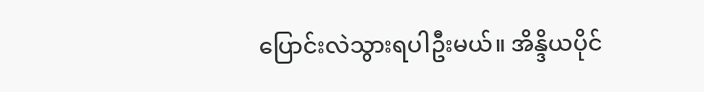ပြောင်းလဲသွားရပါဦးမယ်။ အိန္ဒိယပိုင်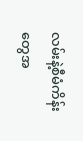လမ်းနဲ့စီမံကိန်းတွေအ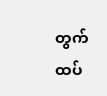တွက် ထပ်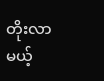တိုးလာမယ့်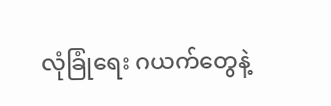လုံခြုံရေး ဂယက်တွေနဲ့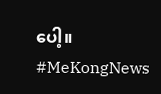ပေါ့။
#MeKongNews